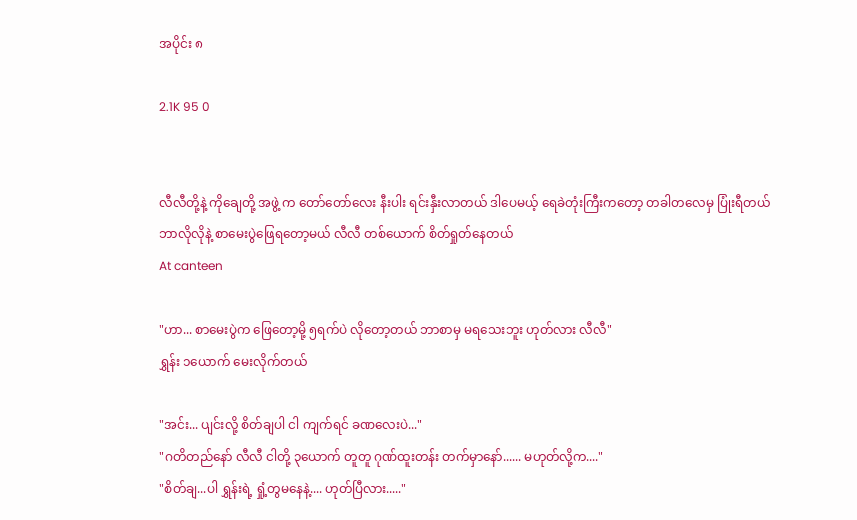အပိုင်း ၈

2.1K 95 0


လီလီတို့နဲ့ ကိုချေတို့ အဖွဲ့ က တော်တော်လေး နီးပါး ရင်းနှီးလာတယ် ဒါပေမယ့် ရေခဲတုံးကြီးကတော့ တခါတလေမှ ပြုံးရီတယ်
ဘာလိုလိုနဲ့ စာမေးပွဲဖြေရတော့မယ် လီလီ တစ်ယောက် စိတ်ရှုတ်နေတယ်
At canteen

"ဟာ... စာမေးပွဲက ဖြေတော့မို့ ၅ရက်ပဲ လိုတော့တယ် ဘာစာမှ မရသေးဘူး ဟုတ်လား လီလီ"
ရွှန်း ၁ယောက် မေးလိုက်တယ်

"အင်း... ပျင်းလို့ စိတ်ချပါ ငါ ကျက်ရင် ခဏလေးပဲ..."
"ဂတိတည်နော် လီလီ ငါတို့ ၃ယောက် တူတူ ဂုဏ်ထူးတန်း တက်မှာနော်...... မဟုတ်လို့က...."
"စိတ်ချ...ပါ ရွှန်းရဲ့ ရှုံ့တွမနေနဲ့.... ဟုတ်ပြီလား....."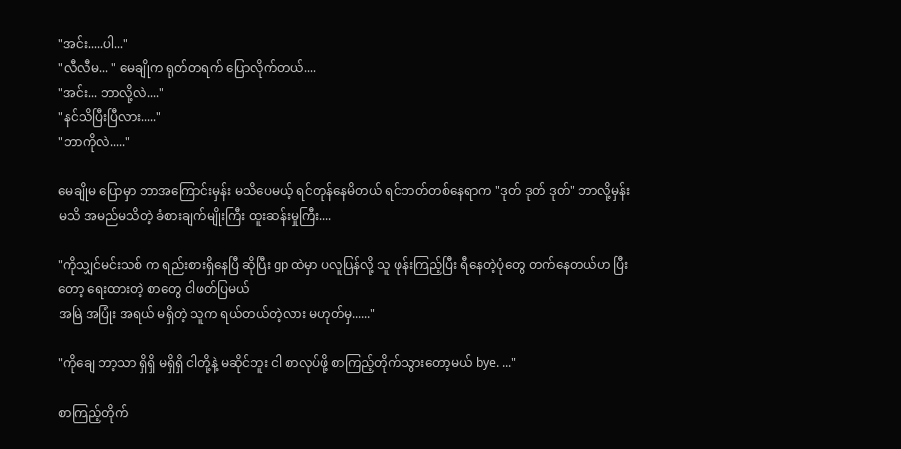"အင်း.....ပါ..."
"လီလီမ... " မေချိုက ရုတ်တရက် ပြောလိုက်တယ်....
"အင်း... ဘာလို့လဲ...."
"နင်သိပြီးပြီလား....."
"ဘာကိုလဲ....."

မေချိုမ ပြောမှာ ဘာအကြောင်းမှန်း မသိပေမယ့် ရင်တုန်နေမိတယ် ရင်ဘတ်တစ်နေရာက "ဒုတ် ဒုတ် ဒုတ်" ဘာလို့မှန်း မသိ အမည်မသိတဲ့ ခံစားချက်မျိုးကြီး ထူးဆန်းမှုကြီး....

"ကိုသျှင်မင်းသစ် က ရည်းစားရှိနေပြီ ဆိုပြီး gp ထဲမှာ ပလူပြန်လို့ သူ ဖုန်းကြည့်ပြီး ရီနေတဲ့ပုံတွေ တက်နေတယ်ဟ ပြီးတော့ ရေးထားတဲ့ စာတွေ ငါဖတ်ပြမယ်
အမြဲ အပြုံး အရယ် မရှိတဲ့ သူက ရယ်တယ်တဲ့လား မဟုတ်မှ......"

"ကိုချေ ဘာ့သာ ရှိရှိ မရှိရှိ ငါတို့နဲ့ မဆိုင်ဘူး ငါ စာလုပ်ဖို့ စာကြည့်တိုက်သွားတော့မယ် bye. ..."

စာကြည့်တိုက်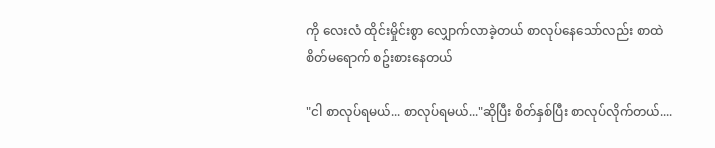ကို လေးလံ ထိုင်းမှိုင်းစွာ လျှောက်လာခဲ့တယ် စာလုပ်နေသော်လည်း စာထဲ စိတ်မရောက် စဥ်းစားနေတယ်

"ငါ စာလုပ်ရမယ်... စာလုပ်ရမယ်..."ဆိုပြီး စိတ်နှစ်ပြီး စာလုပ်လိုက်တယ်....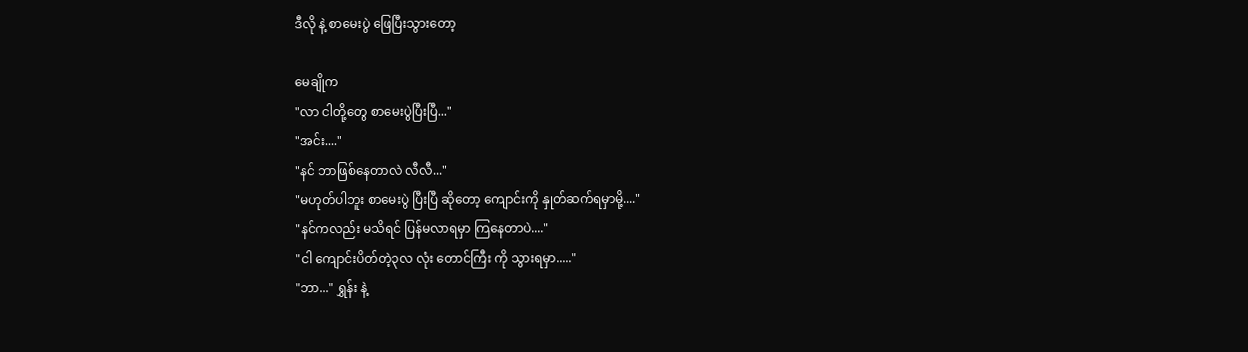ဒီလို နဲ့ စာမေးပွဲ ဖြေပြီးသွားတော့

မေချိုက
"လာ ငါတို့တွေ စာမေးပွဲပြီးပြီ..."
"အင်း...."
"နင် ဘာဖြစ်နေတာလဲ လီလီ..."
"မဟုတ်ပါဘူး စာမေးပွဲ ပြီးပြီ ဆိုတော့ ကျောင်းကို နှုတ်ဆက်ရမှာမို့...."
"နင်ကလည်း မသိရင် ပြန်မလာရမှာ ကြနေတာပဲ...."
"ငါ ကျောင်းပိတ်တဲ့၃လ လုံး တောင်ကြီး ကို သွားရမှာ....."
"ဘာ..." ရွှန်း နဲ့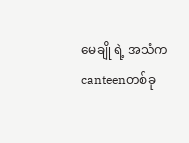မေချို ရဲ့ အသံက canteenတစ်ခု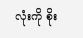လုံးကို စိုး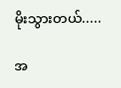မိုးသွားတယ်.....

အ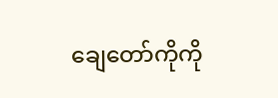ချေတော်ကိုကို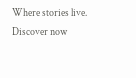Where stories live. Discover now